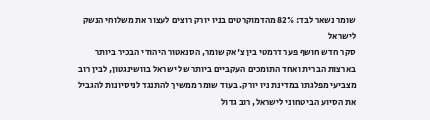שומר נשאר לבד: 82% מהדמוקרטים בניו יורק רוצים לעצור את משלוחי הנשק לישראל
סקר חדש חושף פער דרמטי בין צ'אק שומר, הסנאטור היהודי הבכיר ביותר בארצות הברית ואחד התומכים העקביים ביותר של ישראל בוושינגטון, לבין רוב מצביעי מפלגתו במדינת ניו יורק. בעוד שומר ממשיך להתנגד לניסיונות להגביל את הסיוע הביטחוני לישראל, רוב גדול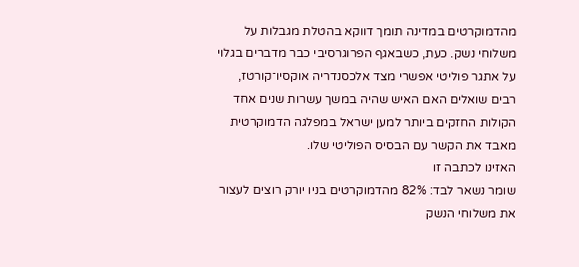מהדמוקרטים במדינה תומך דווקא בהטלת מגבלות על משלוחי נשק. כעת, כשבאגף הפרוגרסיבי כבר מדברים בגלוי על אתגר פוליטי אפשרי מצד אלכסנדריה אוקסיו־קורטז, רבים שואלים האם האיש שהיה במשך עשרות שנים אחד הקולות החזקים ביותר למען ישראל במפלגה הדמוקרטית מאבד את הקשר עם הבסיס הפוליטי שלו.
האזינו לכתבה זו
שומר נשאר לבד: 82% מהדמוקרטים בניו יורק רוצים לעצור את משלוחי הנשק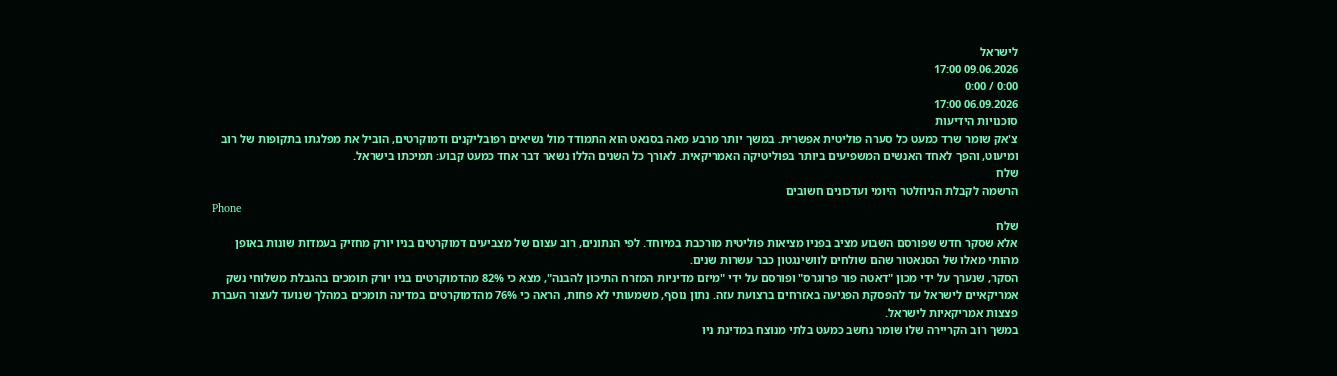לישראל
09.06.2026 17:00
0:00 / 0:00
06.09.2026 17:00
סוכנויות הידיעות
צ'אק שומר שרד כמעט כל סערה פוליטית אפשרית. במשך יותר מרבע מאה בסנאט הוא התמודד מול נשיאים רפובליקנים ודמוקרטים, הוביל את מפלגתו בתקופות של רוב ומיעוט, והפך לאחד האנשים המשפיעים ביותר בפוליטיקה האמריקאית. לאורך כל השנים הללו נשאר דבר אחד כמעט קבוע: תמיכתו בישראל.
שלח
הרשמה לקבלת הניוזלטר היומי ועדכונים חשובים
Phone
שלח
אלא שסקר חדש שפורסם השבוע מציב בפניו מציאות פוליטית מורכבת במיוחד. לפי הנתונים, רוב עצום של מצביעים דמוקרטים בניו יורק מחזיק בעמדות שונות באופן מהותי מאלו של הסנאטור שהם שולחים לוושינגטון כבר עשרות שנים.
הסקר, שנערך על ידי מכון "דאטה פור פרוגרס" ופורסם על ידי "מיזם מדיניות המזרח התיכון להבנה", מצא כי 82% מהדמוקרטים בניו יורק תומכים בהגבלת משלוחי נשק אמריקאיים לישראל עד להפסקת הפגיעה באזרחים ברצועת עזה. נתון נוסף, משמעותי לא פחות, הראה כי 76% מהדמוקרטים במדינה תומכים במהלך שנועד לעצור העברת פצצות אמריקאיות לישראל.
במשך רוב הקריירה שלו שומר נחשב כמעט בלתי מנוצח במדינת ניו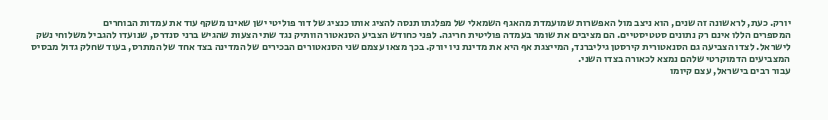יורק. כעת, לראשונה זה שנים, הוא ניצב מול האפשרות שמועמדת מהאגף השמאלי של מפלגתו תנסה להציג אותו כנציג של דור פוליטי ישן שאינו משקף עוד את עמדות הבוחרים
המספרים הללו אינם רק נתונים סטטיסטיים. הם מציבים את שומר בעמדה פוליטית חריגה. לפני כחודש הצביע הסנאטור הוותיק נגד שתי הצעות שהגיש ברני סנדרס, שנועדו להגביל משלוחי נשק לישראל. לצדו הצביעה גם הסנאטורית קירסטן גיליברנד, המייצגת אף היא את מדינת ניו יורק. בכך מצאו עצמם שני הסנאטורים הבכירים של המדינה בצד אחד של המתרס, בעוד שחלק גדול מבסיס המצביעים הדמוקרטי שלהם נמצא לכאורה בצדו השני.
עבור רבים בישראל, עצם קיומו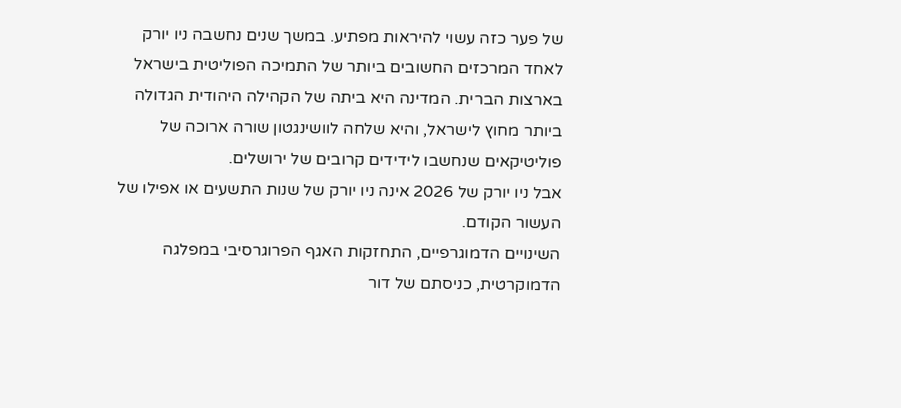של פער כזה עשוי להיראות מפתיע. במשך שנים נחשבה ניו יורק לאחד המרכזים החשובים ביותר של התמיכה הפוליטית בישראל בארצות הברית. המדינה היא ביתה של הקהילה היהודית הגדולה ביותר מחוץ לישראל, והיא שלחה לוושינגטון שורה ארוכה של פוליטיקאים שנחשבו לידידים קרובים של ירושלים.
אבל ניו יורק של 2026 אינה ניו יורק של שנות התשעים או אפילו של העשור הקודם.
השינויים הדמוגרפיים, התחזקות האגף הפרוגרסיבי במפלגה הדמוקרטית, כניסתם של דור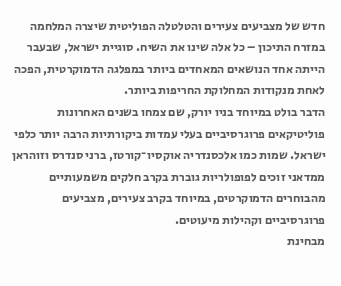חדש של מצביעים צעירים והטלטלה הפוליטית שיצרה המלחמה במזרח התיכון – כל אלה שינו את השיח. סוגיית ישראל, שבעבר הייתה אחד הנושאים המאחדים ביותר במפלגה הדמוקרטית, הפכה לאחת מנקודות המחלוקת החריפות ביותר.
הדבר בולט במיוחד בניו יורק, שם צמחו בשנים האחרונות פוליטיקאים פרוגרסיביים בעלי עמדות ביקורתיות הרבה יותר כלפי ישראל. שמות כמו אלכסנדריה אוקסיו־קורטז, ברני סנדרס וזוהראן ממדאני זוכים לפופולריות גוברת בקרב חלקים משמעותיים מהבוחרים הדמוקרטים, במיוחד בקרב צעירים, מצביעים פרוגרסיביים וקהילות מיעוטים.
מבחינת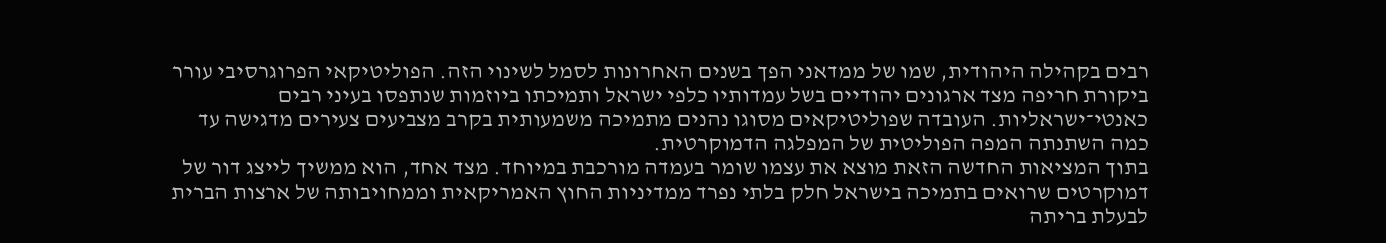רבים בקהילה היהודית, שמו של ממדאני הפך בשנים האחרונות לסמל לשינוי הזה. הפוליטיקאי הפרוגרסיבי עורר ביקורת חריפה מצד ארגונים יהודיים בשל עמדותיו כלפי ישראל ותמיכתו ביוזמות שנתפסו בעיני רבים כאנטי־ישראליות. העובדה שפוליטיקאים מסוגו נהנים מתמיכה משמעותית בקרב מצביעים צעירים מדגישה עד כמה השתנתה המפה הפוליטית של המפלגה הדמוקרטית.
בתוך המציאות החדשה הזאת מוצא את עצמו שומר בעמדה מורכבת במיוחד. מצד אחד, הוא ממשיך לייצג דור של דמוקרטים שרואים בתמיכה בישראל חלק בלתי נפרד ממדיניות החוץ האמריקאית וממחויבותה של ארצות הברית לבעלת בריתה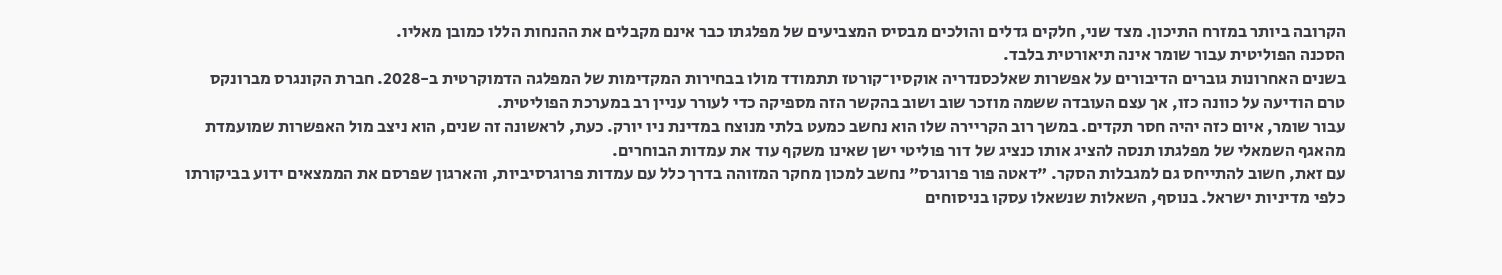הקרובה ביותר במזרח התיכון. מצד שני, חלקים גדלים והולכים מבסיס המצביעים של מפלגתו כבר אינם מקבלים את ההנחות הללו כמובן מאליו.
הסכנה הפוליטית עבור שומר אינה תיאורטית בלבד.
בשנים האחרונות גוברים הדיבורים על אפשרות שאלכסנדריה אוקסיו־קורטז תתמודד מולו בבחירות המקדימות של המפלגה הדמוקרטית ב-2028. חברת הקונגרס מברונקס טרם הודיעה על כוונה כזו, אך עצם העובדה ששמה מוזכר שוב ושוב בהקשר הזה מספיקה כדי לעורר עניין רב במערכת הפוליטית.
עבור שומר, איום כזה יהיה חסר תקדים. במשך רוב הקריירה שלו הוא נחשב כמעט בלתי מנוצח במדינת ניו יורק. כעת, לראשונה זה שנים, הוא ניצב מול האפשרות שמועמדת מהאגף השמאלי של מפלגתו תנסה להציג אותו כנציג של דור פוליטי ישן שאינו משקף עוד את עמדות הבוחרים.
עם זאת, חשוב להתייחס גם למגבלות הסקר. "דאטה פור פרוגרס" נחשב למכון מחקר המזוהה בדרך כלל עם עמדות פרוגרסיביות, והארגון שפרסם את הממצאים ידוע בביקורתו כלפי מדיניות ישראל. בנוסף, השאלות שנשאלו עסקו בניסוחים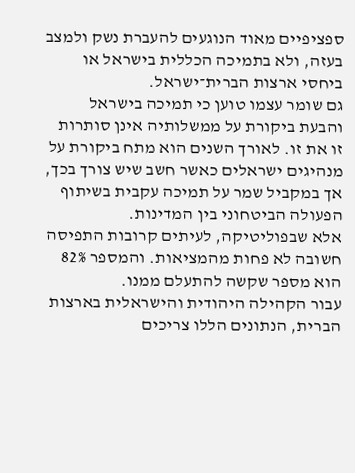ספציפיים מאוד הנוגעים להעברת נשק ולמצב בעזה, ולא בתמיכה הכללית בישראל או ביחסי ארצות הברית־ישראל.
גם שומר עצמו טוען כי תמיכה בישראל והבעת ביקורת על ממשלותיה אינן סותרות זו את זו. לאורך השנים הוא מתח ביקורת על מנהיגים ישראלים כאשר חשב שיש צורך בכך, אך במקביל שמר על תמיכה עקבית בשיתוף הפעולה הביטחוני בין המדינות.
אלא שבפוליטיקה, לעיתים קרובות התפיסה חשובה לא פחות מהמציאות. והמספר 82% הוא מספר שקשה להתעלם ממנו.
עבור הקהילה היהודית והישראלית בארצות הברית, הנתונים הללו צריכים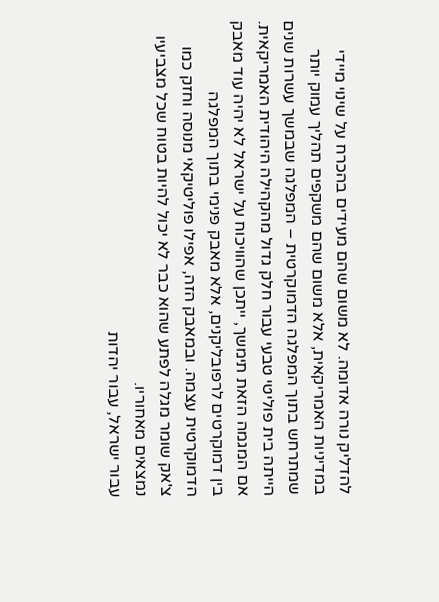להדליק נורה אדומה. לא משום שהם מעידים בהכרח על שינוי מיידי במדיניות האמריקאית, אלא משום שהם משקפים תהליך עמוק יותר שמתרחש בתוך המפלגה הדמוקרטית – המפלגה שבמשך עשרות שנים הייתה בית פוליטי טבעי עבור חלק גדול מהקהילה היהודית האמריקאית.
אם המגמה הזאת תימשך, ייתכן שהוויכוח על ישראל לא יהיה עוד מאבק בין דמוקרטים לרפובליקנים, אלא מאבק פנימי בתוך המפלגה הדמוקרטית עצמה. ובמאבק הזה, אפילו פוליטיקאי מנוסה וחזק כמו צ'אק שומר מגלה לפתע שהוא כבר לא יכול להיות בטוח שכל מצביעיו נמצאים מאחוריו.
עבור ישראל, עבור יהדות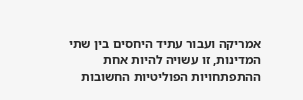אמריקה ועבור עתיד היחסים בין שתי המדינות, זו עשויה להיות אחת ההתפתחויות הפוליטיות החשובות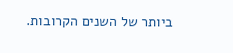ביותר של השנים הקרובות.